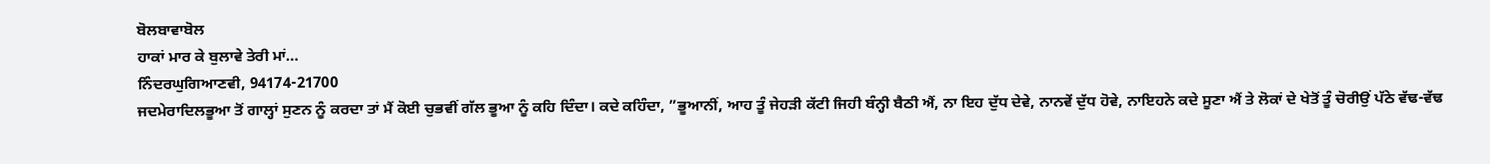ਬੋਲਬਾਵਾਬੋਲ
ਹਾਕਾਂ ਮਾਰ ਕੇ ਬੁਲਾਵੇ ਤੇਰੀ ਮਾਂ…
ਨਿੰਦਰਘੁਗਿਆਣਵੀ, 94174-21700
ਜਦਮੇਰਾਦਿਲਭੂਆ ਤੋਂ ਗਾਲ੍ਹਾਂ ਸੁਣਨ ਨੂੰ ਕਰਦਾ ਤਾਂ ਮੈਂ ਕੋਈ ਚੁਭਵੀਂ ਗੱਲ ਭੂਆ ਨੂੰ ਕਹਿ ਦਿੰਦਾ। ਕਦੇ ਕਹਿੰਦਾ, ”ਭੂਆਨੀਂ, ਆਹ ਤੂੰ ਜੇਹੜੀ ਕੱਟੀ ਜਿਹੀ ਬੰਨ੍ਹੀ ਬੈਠੀ ਐਂ, ਨਾ ਇਹ ਦੁੱਧ ਦੇਵੇ, ਨਾਨਵੇਂ ਦੁੱਧ ਹੋਵੇ, ਨਾਇਹਨੇ ਕਦੇ ਸੂਣਾ ਐਂ ਤੇ ਲੋਕਾਂ ਦੇ ਖੇਤੋਂ ਤੂੰ ਚੋਰੀਉਂ ਪੱਠੇ ਵੱਢ-ਵੱਢ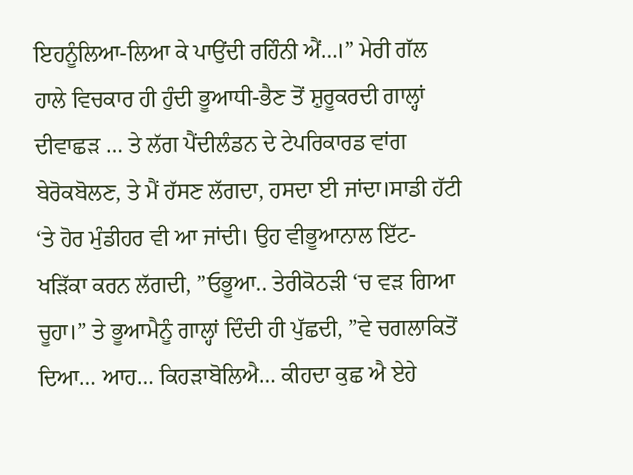ਇਹਨੂੰਲਿਆ-ਲਿਆ ਕੇ ਪਾਉਂਦੀ ਰਹਿੰਨੀ ਐਂ…।” ਮੇਰੀ ਗੱਲ ਹਾਲੇ ਵਿਚਕਾਰ ਹੀ ਹੁੰਦੀ ਭੂਆਧੀ-ਭੈਣ ਤੋਂ ਸ਼ੁਰੂਕਰਦੀ ਗਾਲ੍ਹਾਂ ਦੀਵਾਛੜ … ਤੇ ਲੱਗ ਪੈਂਦੀਲੰਡਨ ਦੇ ਟੇਪਰਿਕਾਰਡ ਵਾਂਗ ਬੇਰੋਕਬੋਲਣ, ਤੇ ਮੈਂ ਹੱਸਣ ਲੱਗਦਾ, ਹਸਦਾ ਈ ਜਾਂਦਾ।ਸਾਡੀ ਹੱਟੀ ‘ਤੇ ਹੋਰ ਮੁੰਡੀਹਰ ਵੀ ਆ ਜਾਂਦੀ। ਉਹ ਵੀਭੂਆਨਾਲ ਇੱਟ-ਖੜਿੱਕਾ ਕਰਨ ਲੱਗਦੀ, ”ਓਭੂਆ.. ਤੇਰੀਕੋਠੜੀ ‘ਚ ਵੜ ਗਿਆ ਚੂਹਾ।” ਤੇ ਭੂਆਮੈਨੂੰ ਗਾਲ੍ਹਾਂ ਦਿੰਦੀ ਹੀ ਪੁੱਛਦੀ, ”ਵੇ ਚਗਲਾਕਿਤੋਂ ਦਿਆ… ਆਹ… ਕਿਹੜਾਬੋਲਿਐ… ਕੀਹਦਾ ਕੁਛ ਐ ਏਹੇ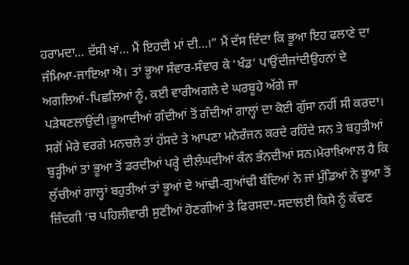ਹਰਾਮਦਾ… ਦੱਸੀ ਖਾਂ… ਮੈਂ ਇਹਦੀ ਮਾਂ ਦੀ…।” ਮੈਂ ਦੱਸ ਦਿੰਦਾ ਕਿ ਭੂਆ ਇਹ ਫਲਾਣੇ ਦਾ ਜੰਮਿਆ-ਜਾਇਆ ਐ। ਤਾਂ ਭੂਆ ਸੰਵਾਰ-ਸੰਵਾਰ ਕੇ ‘ਖੰਡ’ ਪਾਉਂਦੀਜਾਂਦੀਉਹਨਾਂ ਦੇ ਅਗਲਿਆਂ-ਪਿਛਲਿਆਂ ਨੂੰ, ਕਈ ਵਾਰੀਅਗਲੇ ਦੇ ਘਰਬੂਹੇ ਅੱਗੇ ਜਾ ਪੜੇਥਣਲਾਉਂਦੀ।ਭੂਆਦੀਆਂ ਗੰਦੀਆਂ ਤੋਂ ਗੰਦੀਆਂ ਗਾਲ੍ਹਾਂ ਦਾ ਕੋਈ ਗੁੱਸਾ ਨਹੀਂ ਸੀ ਕਰਦਾ। ਸਗੋਂ ਮੇਰੇ ਵਰਗੇ ਮਨਚਲੇ ਤਾਂ ਹੱਸਦੇ ਤੇ ਆਪਣਾ ਮਨੋਰੰਜਨ ਕਰਦੇ ਰਹਿੰਦੇ ਸਨ ਤੇ ਬਹੁਤੀਆਂ ਬੁੜ੍ਹੀਆਂ ਤਾਂ ਭੂਆ ਤੋਂ ਡਰਦੀਆਂ ਪਰ੍ਹੇ ਦੀਲੰਘਦੀਆਂ ਕੰਨ ਭੰਨਦੀਆਂ ਸਨ।ਮੇਰਾਖ਼ਿਆਲ ਹੈ ਕਿ ਲੁੱਚੀਆਂ ਗਾਲ੍ਹਾਂ ਬਹੁਤੀਆਂ ਤਾਂ ਭੂਆਂ ਦੇ ਆਂਢੀ-ਗੁਆਂਢੀ ਬੰਦਿਆਂ ਨੇ ਜਾਂ ਮੁੰਡਿਆਂ ਨੇ ਭੂਆ ਤੋਂ ਜ਼ਿੰਦਗੀ ‘ਚ ਪਹਿਲੀਵਾਰੀ ਸੁਣੀਆਂ ਹੋਣਗੀਆਂ ਤੇ ਫਿਰਸਦਾ-ਸਦਾਲਈ ਕਿਸੇ ਨੂੰ ਕੱਢਣ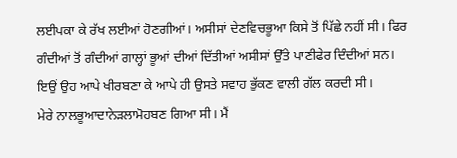ਲਈਪਕਾ ਕੇ ਰੱਖ ਲਈਆਂ ਹੋਣਗੀਆਂ। ਅਸੀਸਾਂ ਦੇਣਵਿਚਭੂਆ ਕਿਸੇ ਤੋਂ ਪਿੱਛੇ ਨਹੀਂ ਸੀ। ਫਿਰ ਗੰਦੀਆਂ ਤੋਂ ਗੰਦੀਆਂ ਗਾਲ੍ਹਾਂ ਭੂਆਂ ਦੀਆਂ ਦਿੱਤੀਆਂ ਅਸੀਸਾਂ ਉੱਤੇ ਪਾਣੀਫੇਰ ਦਿੰਦੀਆਂ ਸਨ। ਇਉਂ ਉਹ ਆਪੇ ਖੀਰਬਣਾ ਕੇ ਆਪੇ ਹੀ ਉਸਤੇ ਸਵਾਹ ਭੁੱਕਣ ਵਾਲੀ ਗੱਲ ਕਰਦੀ ਸੀ।
ਮੇਰੇ ਨਾਲਭੂਆਦਾਨੇੜਲਾਮੋਹਬਣ ਗਿਆ ਸੀ। ਮੈਂ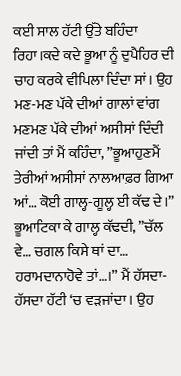ਕਈ ਸਾਲ ਹੱਟੀ ਉੱਤੇ ਬਹਿੰਦਾ ਰਿਹਾ।ਕਦੇ ਕਦੇ ਭੂਆ ਨੂੰ ਦੁਪੈਹਿਰ ਦੀ ਚਾਹ ਕਰਕੇ ਵੀਪਿਲਾ ਦਿੰਦਾ ਸਾਂ। ਉਹ ਮਣ-ਮਣ ਪੱਕੇ ਦੀਆਂ ਗਾਲਾਂ ਵਾਂਗ ਮਣਮਣ ਪੱਕੇ ਦੀਆਂ ਅਸੀਸਾਂ ਦਿੰਦੀ ਜਾਂਦੀ ਤਾਂ ਮੈਂ ਕਹਿੰਦਾ, ”ਭੂਆਹੁਣਮੈਂ ਤੇਰੀਆਂ ਅਸੀਸਾਂ ਨਾਲਆਫ਼ਰ ਗਿਆ ਆਂ… ਕੋਈ ਗਾਲ੍ਹ-ਗੂਲ੍ਹ ਈ ਕੱਢ ਦੇ।”
ਭੂਆਟਿਕਾ ਕੇ ਗਾਲ੍ਹ ਕੱਢਦੀ, ”ਚੱਲ ਵੇ… ਚਗਲ ਕਿਸੇ ਥਾਂ ਦਾ… ਹਰਾਮਦਾਨਾਹੋਵੇ ਤਾਂ…।” ਮੈਂ ਹੱਸਦਾ-ਹੱਸਦਾ ਹੱਟੀ ‘ਚ ਵੜਜਾਂਦਾ। ਉਹ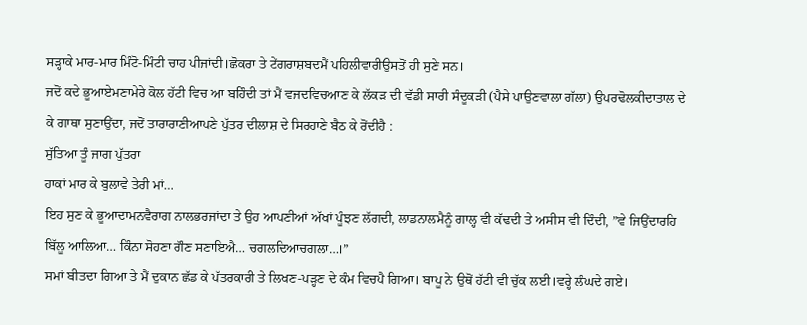ਸੜ੍ਹਾਕੇ ਮਾਰ-ਮਾਰ ਮਿੰਟੋ-ਮਿੰਟੀ ਚਾਹ ਪੀਜਾਂਦੀ।ਛੋਕਰਾ ਤੇ ਟੇਂਗਰਾਸ਼ਬਦਮੈਂ ਪਹਿਲੀਵਾਰੀਉਸਤੋਂ ਹੀ ਸੁਣੇ ਸਨ।
ਜਦੋਂ ਕਦੇ ਭੂਆਏਮਣਾਮੇਰੇ ਕੋਲ ਹੱਟੀ ਵਿਚ ਆ ਬਹਿੰਦੀ ਤਾਂ ਮੈਂ ਵਜਦਵਿਚਆਣ ਕੇ ਲੱਕੜ ਦੀ ਵੱਡੀ ਸਾਰੀ ਸੰਦੂਕੜੀ (ਪੈਸੇ ਪਾਉਣਵਾਲਾ ਗੱਲਾ) ਉਪਰਢੋਲਕੀਦਾਤਾਲ ਦੇ ਕੇ ਗਾਥਾ ਸੁਣਾਉਂਦਾ, ਜਦੋਂ ਤਾਰਾਰਾਣੀਆਪਣੇ ਪੁੱਤਰ ਦੀਲਾਸ਼ ਦੇ ਸਿਰਹਾਣੇ ਬੈਠ ਕੇ ਰੋਂਦੀਹੈ :
ਸੁੱਤਿਆ ਤੂੰ ਜਾਗ ਪੁੱਤਰਾ
ਹਾਕਾਂ ਮਾਰ ਕੇ ਬੁਲਾਵੇ ਤੇਰੀ ਮਾਂ…
ਇਹ ਸੁਣ ਕੇ ਭੂਆਦਾਮਨਵੈਰਾਗ ਨਾਲਭਰਜਾਂਦਾ ਤੇ ਉਹ ਆਪਣੀਆਂ ਅੱਖਾਂ ਪੂੰਝਣ ਲੱਗਦੀ, ਲਾਡਨਾਲਮੈਨੂੰ ਗਾਲ੍ਹ ਵੀ ਕੱਢਦੀ ਤੇ ਅਸੀਸ ਵੀ ਦਿੰਦੀ, ”ਵੇ ਜਿਉਂਦਾਰਹਿ ਬਿੱਲੂ ਆਲਿਆ… ਕਿੰਨਾ ਸੋਹਣਾ ਗੌਣ ਸਣਾਇਐ… ਚਗਲਦਿਆਚਗਲਾ…।”
ਸਮਾਂ ਬੀਤਦਾ ਗਿਆ ਤੇ ਮੈਂ ਦੁਕਾਨ ਛੱਡ ਕੇ ਪੱਤਰਕਾਰੀ ਤੇ ਲਿਖਣ-ਪੜ੍ਹਣ ਦੇ ਕੰਮ ਵਿਚਪੈ ਗਿਆ। ਬਾਪੂ ਨੇ ਉਥੋਂ ਹੱਟੀ ਵੀ ਚੁੱਕ ਲਈ।ਵਰ੍ਹੇ ਲੰਘਦੇ ਗਏ।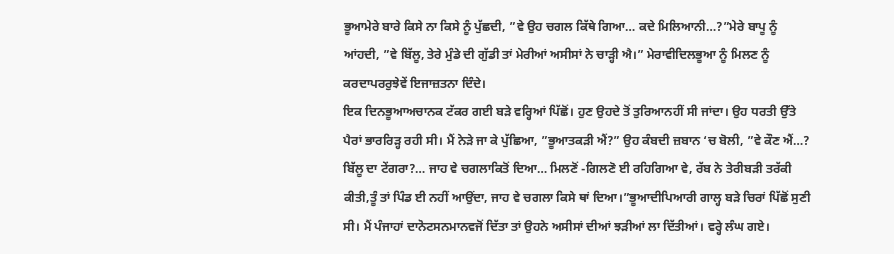ਭੂਆਮੇਰੇ ਬਾਰੇ ਕਿਸੇ ਨਾ ਕਿਸੇ ਨੂੰ ਪੁੱਛਦੀ, ”ਵੇ ਉਹ ਚਗਲ ਕਿੱਥੇ ਗਿਆ… ਕਦੇ ਮਿਲਿਆਨੀ…?”ਮੇਰੇ ਬਾਪੂ ਨੂੰ ਆਂਹਦੀ, ”ਵੇ ਬਿੱਲੂ, ਤੇਰੇ ਮੁੰਡੇ ਦੀ ਗੁੱਡੀ ਤਾਂ ਮੇਰੀਆਂ ਅਸੀਸਾਂ ਨੇ ਚਾੜ੍ਹੀ ਐ।” ਮੇਰਾਵੀਦਿਲਭੂਆ ਨੂੰ ਮਿਲਣ ਨੂੰ ਕਰਦਾਪਰਰੁਝੇਵੇਂ ਇਜਾਜ਼ਤਨਾ ਦਿੰਦੇ।
ਇਕ ਦਿਨਭੂਆਅਚਾਨਕ ਟੱਕਰ ਗਈ ਬੜੇ ਵਰ੍ਹਿਆਂ ਪਿੱਛੋਂ। ਹੁਣ ਉਹਦੇ ਤੋਂ ਤੁਰਿਆਨਹੀਂ ਸੀ ਜਾਂਦਾ। ਉਹ ਧਰਤੀ ਉੱਤੇ ਪੈਰਾਂ ਭਾਰਰਿੜ੍ਹ ਰਹੀ ਸੀ। ਮੈਂ ਨੇੜੇ ਜਾ ਕੇ ਪੁੱਛਿਆ, ”ਭੂਆਤਕੜੀ ਐਂ?” ਉਹ ਕੰਬਦੀ ਜ਼ਬਾਨ ‘ਚ ਬੋਲੀ, ”ਵੇ ਕੌਣ ਐਂ…? ਬਿੱਲੂ ਦਾ ਟੇਂਗਰਾ?… ਜਾਹ ਵੇ ਚਗਲਾਕਿਤੋਂ ਦਿਆ… ਮਿਲਣੋਂ -ਗਿਲਣੋ ਈ ਰਹਿਗਿਆ ਵੇ, ਰੱਬ ਨੇ ਤੇਰੀਬੜੀ ਤਰੱਕੀ ਕੀਤੀ,ਤੂੰ ਤਾਂ ਪਿੰਡ ਈ ਨਹੀਂ ਆਉਂਦਾ, ਜਾਹ ਵੇ ਚਗਲਾ ਕਿਸੇ ਥਾਂ ਦਿਆ।”ਭੂਆਦੀਪਿਆਰੀ ਗਾਲ੍ਹ ਬੜੇ ਚਿਰਾਂ ਪਿੱਛੋਂ ਸੁਣੀ ਸੀ। ਮੈਂ ਪੰਜਾਹਾਂ ਦਾਨੋਟਸਨਮਾਨਵਜੋਂ ਦਿੱਤਾ ਤਾਂ ਉਹਨੇ ਅਸੀਸਾਂ ਦੀਆਂ ਝੜੀਆਂ ਲਾ ਦਿੱਤੀਆਂ। ਵਰ੍ਹੇ ਲੰਘ ਗਏ।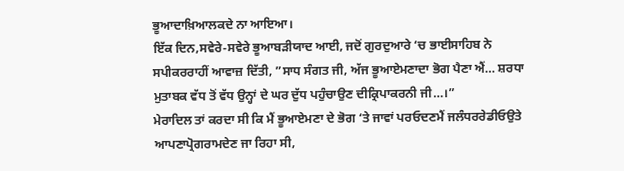ਭੂਆਦਾਖ਼ਿਆਲਕਦੇ ਨਾ ਆਇਆ।
ਇੱਕ ਦਿਨ,ਸਵੇਰੇ-ਸਵੇਰੇ ਭੂਆਬੜੀਯਾਦ ਆਈ, ਜਦੋਂ ਗੁਰਦੁਆਰੇ ‘ਚ ਭਾਈਸਾਹਿਬ ਨੇ ਸਪੀਕਰਰਾਹੀਂ ਆਵਾਜ਼ ਦਿੱਤੀ, ”ਸਾਧ ਸੰਗਤ ਜੀ, ਅੱਜ ਭੂਆਏਮਣਾਦਾ ਭੋਗ ਪੈਣਾ ਐਂ… ਸ਼ਰਧਾ ਮੁਤਾਬਕ ਵੱਧ ਤੋਂ ਵੱਧ ਉਨ੍ਹਾਂ ਦੇ ਘਰ ਦੁੱਧ ਪਹੁੰਚਾਉਣ ਦੀਕ੍ਰਿਪਾਕਰਨੀ ਜੀ…।”
ਮੇਰਾਦਿਲ ਤਾਂ ਕਰਦਾ ਸੀ ਕਿ ਮੈਂ ਭੂਆਏਮਣਾ ਦੇ ਭੋਗ ‘ਤੇ ਜਾਵਾਂ ਪਰਓਦਣਮੈਂ ਜਲੰਧਰਰੇਡੀਓਉਤੇ ਆਪਣਾਪ੍ਰੋਗਰਾਮਦੇਣ ਜਾ ਰਿਹਾ ਸੀ,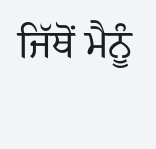ਜਿੱਥੋਂ ਮੈਨੂੰ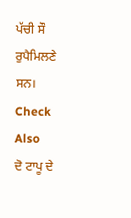ਪੱਚੀ ਸੌ ਰੁਪੈਮਿਲਣੇ ਸਨ।
Check Also
ਦੋ ਟਾਪੂ ਦੇ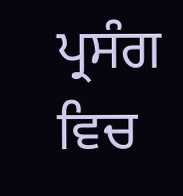ਪ੍ਰਸੰਗ ਵਿਚ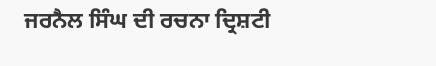ਜਰਨੈਲ ਸਿੰਘ ਦੀ ਰਚਨਾ ਦ੍ਰਿਸ਼ਟੀ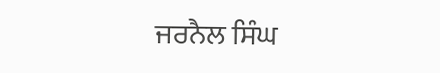ਜਰਨੈਲ ਸਿੰਘ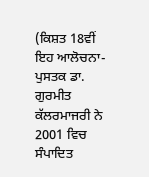(ਕਿਸ਼ਤ 18ਵੀਂ ਇਹ ਆਲੋਚਨਾ-ਪੁਸਤਕ ਡਾ. ਗੁਰਮੀਤ ਕੱਲਰਮਾਜਰੀ ਨੇ 2001 ਵਿਚ ਸੰਪਾਦਿਤ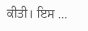ਕੀਤੀ। ਇਸ …